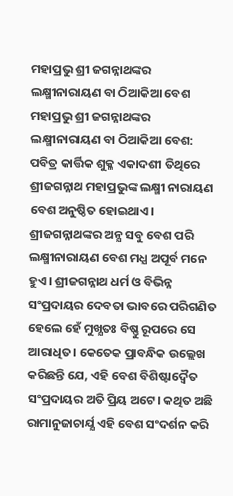ମହାପ୍ରଭୁ ଶ୍ରୀ ଜଗନ୍ନାଥଙ୍କର ଲକ୍ଷ୍ମୀନାରାୟଣ ବା ଠିଆକିଆ ବେଶ
ମହାପ୍ରଭୁ ଶ୍ରୀ ଜଗନ୍ନାଥଙ୍କର ଲକ୍ଷ୍ମୀନାରାୟଣ ବା ଠିଆକିଆ ବେଶ: ପବିତ୍ର କାର୍ତ୍ତିକ ଶୁକ୍ଳ ଏକାଦଶୀ ତିଥିରେ ଶ୍ରୀଜଗନ୍ନାଥ ମହାପ୍ରଭୁଙ୍କ ଲକ୍ଷ୍ମୀ ନାରାୟଣ ବେଶ ଅନୁଷ୍ଠିତ ହୋଇଥାଏ। ଶ୍ରୀଜଗନ୍ନାଥଙ୍କର ଅନ୍ଯ ସବୁ ବେଶ ପରି ଲକ୍ଷ୍ମୀନାରାୟଣ ବେଶ ମଧ୍ଯ ଅପୂର୍ବ ମନେ ହୁଏ। ଶ୍ରୀଜଗନ୍ନାଥ ଧର୍ମ ଓ ବିଭିନ୍ନ ସଂପ୍ରଦାୟର ଦେବତା ଭାବରେ ପରିଗଣିତ ହେଲେ ହେଁ ମୁଖ୍ଯତଃ ବିଷ୍ଣୁ ରୂପରେ ସେ ଆରାଧିତ। କେତେକ ପ୍ରାବନ୍ଧିକ ଉଲ୍ଲେଖ କରିଛନ୍ତି ଯେ, ଏହି ବେଶ ବିଶିଷ୍ଟାଦ୍ବୈତ ସଂପ୍ରଦାୟର ଅତି ପ୍ରିୟ ଅଟେ। କଥିତ ଅଛି ରାମାନୁଜାଚାର୍ଯ୍ଯ ଏହି ବେଶ ସଂଦର୍ଶନ କରି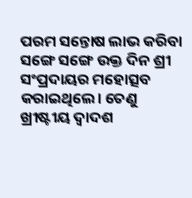ପରମ ସନ୍ତୋଷ ଲାଭ କରିବା ସଙ୍ଗେ ସଙ୍ଗେ ଉକ୍ତ ଦିନ ଶ୍ରୀ ସଂପ୍ରଦାୟର ମହୋତ୍ସବ କରାଇଥିଲେ। ତେଣୁ ଖ୍ରୀଷ୍ଟୀୟ ଦ୍ବାଦଶ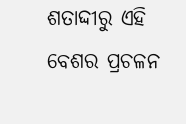ଶତାଦ୍ଦୀରୁ ଏହି ବେଶର ପ୍ରଚଳନ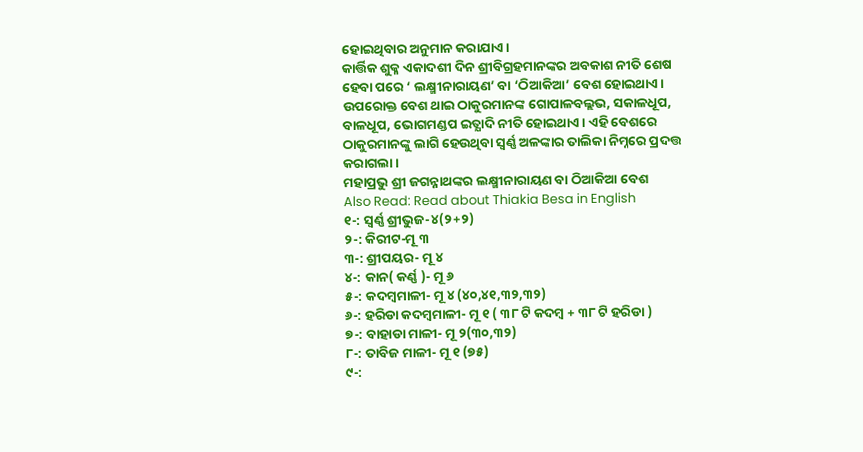ହୋଇଥିବାର ଅନୁମାନ କରାଯାଏ।
କାର୍ତ୍ତିକ ଶୁକ୍ଳ ଏକାଦଶୀ ଦିନ ଶ୍ରୀବିଗ୍ରହମାନଙ୍କର ଅବକାଶ ନୀତି ଶେଷ ହେବା ପରେ ‘ ଲକ୍ଷ୍ମୀନାରାୟଣ’ ବା ‘ଠିଆକିଆ’ ବେଶ ହୋଇଥାଏ। ଉପରୋକ୍ତ ବେଶ ଥାଇ ଠାକୁରମାନଙ୍କ ଗୋପାଳବଲ୍ଲଭ, ସକାଳଧୂପ, ବାଳଧୂପ, ଭୋଗମଣ୍ଡପ ଇତ୍ଯାଦି ନୀତି ହୋଇଥାଏ। ଏହି ବେଶରେ ଠାକୁରମାନଙ୍କୁ ଲାଗି ହେଉଥିବା ସ୍ବର୍ଣ୍ଣ ଅଳଙ୍କାର ତାଲିକା ନିମ୍ନରେ ପ୍ରଦତ୍ତ କରାଗଲା।
ମହାପ୍ରଭୁ ଶ୍ରୀ ଜଗନ୍ନାଥଙ୍କର ଲକ୍ଷ୍ମୀନାରାୟଣ ବା ଠିଆକିଆ ବେଶ
Also Read: Read about Thiakia Besa in English
୧-: ସ୍ବର୍ଣ୍ଣ ଶ୍ରୀଭୁଜ-୪(୨+୨)
୨-: କିରୀଟ-ମୂ ୩
୩-: ଶ୍ରୀପୟର- ମୂ ୪
୪-: କାନ( କର୍ଣ୍ଣ )- ମୂ ୬
୫-: କଦମ୍ବମାଳୀ- ମୂ ୪ (୪୦,୪୧,୩୨,୩୨)
୬-: ହରିଡା କଦମ୍ବମାଳୀ- ମୂ ୧ ( ୩୮ ଟି କଦମ୍ବ + ୩୮ ଟି ହରିଡା )
୭-: ବାହାଡା ମାଳୀ- ମୂ ୨(୩୦,୩୨)
୮-: ତାବିଜ ମାଳୀ- ମୂ ୧ (୭୫)
୯-: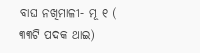ବାଘ ନଖିମାଳୀ- ମୂ ୧ ( ୩୩ଟି ପଦକ ଥାଇ)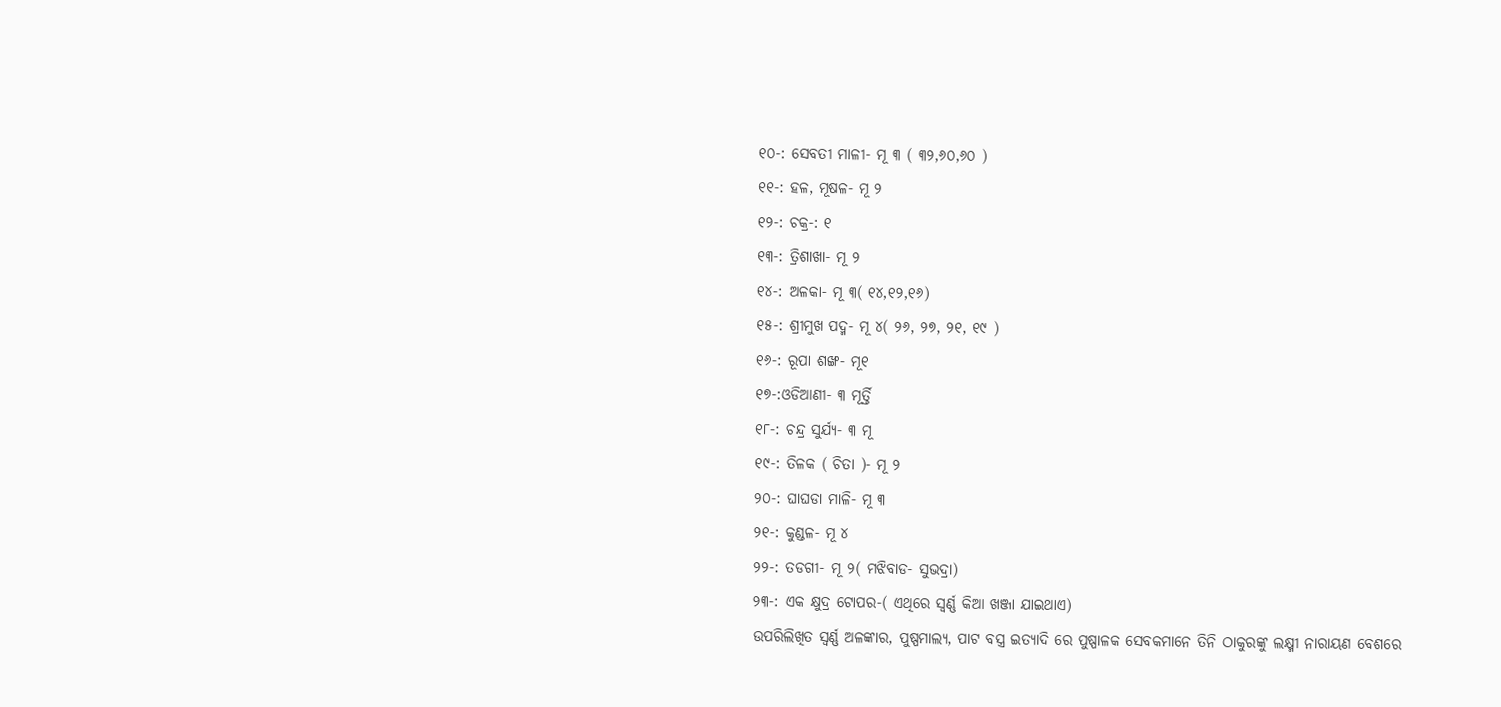୧୦-: ସେବତୀ ମାଳୀ- ମୂ ୩ ( ୩୨,୬୦,୬୦ )
୧୧-: ହଳ, ମୂଷଳ- ମୂ ୨
୧୨-: ଚକ୍ର-: ୧
୧୩-: ତ୍ରିଶାଖା- ମୂ ୨
୧୪-: ଅଳକା- ମୂ ୩( ୧୪,୧୨,୧୬)
୧୫-: ଶ୍ରୀମୁଖ ପଦ୍ମ- ମୂ ୪( ୨୬, ୨୭, ୨୧, ୧୯ )
୧୬-: ରୂପା ଶଙ୍ଖ- ମୂ୧
୧୭-:ଓଡିଆଣୀ- ୩ ମୂର୍ତ୍ତି
୧୮-: ଚନ୍ଦ୍ର ସୁର୍ଯ୍ଯ- ୩ ମୂ
୧୯-: ତିଳକ ( ଚିତା )- ମୂ ୨
୨୦-: ଘାଘଡା ମାଳି- ମୂ ୩
୨୧-: କୁଣ୍ଡଳ- ମୂ ୪
୨୨-: ତଡଗୀ- ମୂ ୨( ମଝିବାଡ- ସୁଭଦ୍ରା)
୨୩-: ଏକ କ୍ଷୁଦ୍ର ଟୋପର-( ଏଥିରେ ସ୍ବର୍ଣ୍ଣ କିଆ ଖଞ୍ଜା ଯାଇଥାଏ)
ଉପରିଲିଖିତ ସ୍ବର୍ଣ୍ଣ ଅଳଙ୍କାର, ପୁଷ୍ପମାଲ୍ଯ, ପାଟ ବସ୍ତ୍ର ଇତ୍ଯାଦି ରେ ପୁଷ୍ପାଳକ ସେବକମାନେ ତିନି ଠାକୁରଙ୍କୁ ଲକ୍ଷ୍ମୀ ନାରାୟଣ ବେଶରେ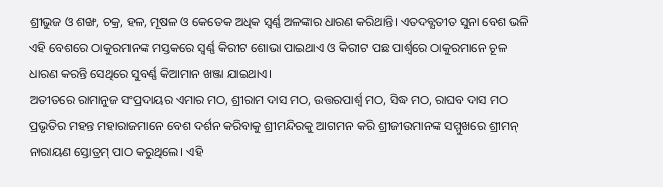ଶ୍ରୀଭୁଜ ଓ ଶଙ୍ଖ, ଚକ୍ର, ହଳ, ମୂଷଳ ଓ କେତେକ ଅଧିକ ସ୍ବର୍ଣ୍ଣ ଅଳଙ୍କାର ଧାରଣ କରିଥାନ୍ତି। ଏତଦବ୍ଯତୀତ ସୁନା ବେଶ ଭଳି ଏହି ବେଶରେ ଠାକୁରମାନଙ୍କ ମସ୍ତକରେ ସ୍ବର୍ଣ୍ଣ କିରୀଟ ଶୋଭା ପାଇଥାଏ ଓ କିରୀଟ ପଛ ପାର୍ଶ୍ବରେ ଠାକୁରମାନେ ଚୂଳ ଧାରଣ କରନ୍ତି ସେଥିରେ ସୁବର୍ଣ୍ଣ କିଆମାନ ଖଞ୍ଜା ଯାଇଥାଏ।
ଅତୀତରେ ରାମାନୁଜ ସଂପ୍ରଦାୟର ଏମାର ମଠ, ଶ୍ରୀରାମ ଦାସ ମଠ, ଉତ୍ତରପାର୍ଶ୍ବ ମଠ, ସିଦ୍ଧ ମଠ, ରାଘବ ଦାସ ମଠ ପ୍ରଭୃତିର ମହନ୍ତ ମହାରାଜମାନେ ବେଶ ଦର୍ଶନ କରିବାକୁ ଶ୍ରୀମନ୍ଦିରକୁ ଆଗମନ କରି ଶ୍ରୀଜୀଉମାନଙ୍କ ସମ୍ମୁଖରେ ଶ୍ରୀମନ୍ ନାରାୟଣ ସ୍ତୋତ୍ରମ୍ ପାଠ କରୁଥିଲେ। ଏହି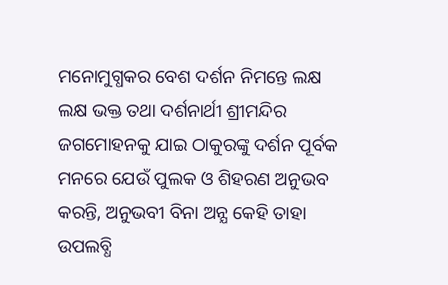ମନୋମୁଗ୍ଧକର ବେଶ ଦର୍ଶନ ନିମନ୍ତେ ଲକ୍ଷ ଲକ୍ଷ ଭକ୍ତ ତଥା ଦର୍ଶନାର୍ଥୀ ଶ୍ରୀମନ୍ଦିର ଜଗମୋହନକୁ ଯାଇ ଠାକୁରଙ୍କୁ ଦର୍ଶନ ପୂର୍ବକ ମନରେ ଯେଉଁ ପୁଲକ ଓ ଶିହରଣ ଅନୁଭବ କରନ୍ତି, ଅନୁଭବୀ ବିନା ଅନ୍ଯ କେହି ତାହା ଉପଲବ୍ଧି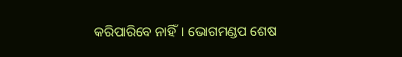କରିପାରିବେ ନାହିଁ। ଭୋଗମଣ୍ଡପ ଶେଷ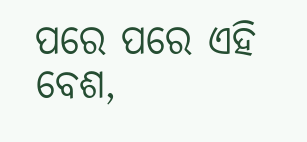ପରେ ପରେ ଏହି ବେଶ,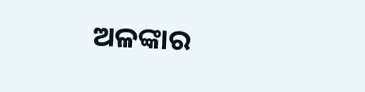ଅଳଙ୍କାର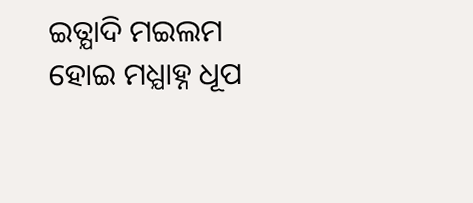ଇତ୍ଯାଦି ମଇଲମ ହୋଇ ମଧ୍ଯାହ୍ନ ଧୂପ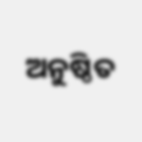ଅନୁଷ୍ଠିତ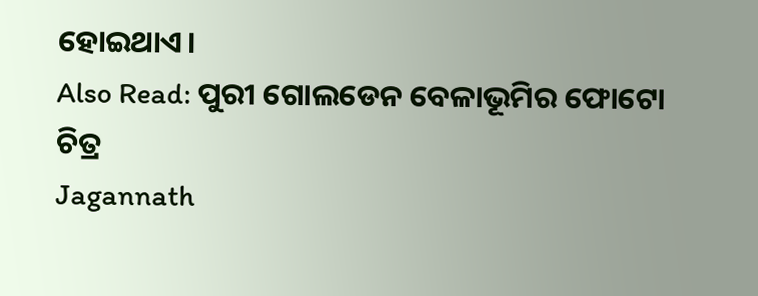ହୋଇଥାଏ।
Also Read: ପୁରୀ ଗୋଲଡେନ ବେଳାଭୂମିର ଫୋଟୋ ଚିତ୍ର
Jagannath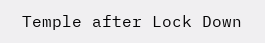Temple after Lock Down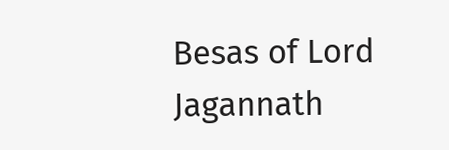Besas of Lord Jagannath